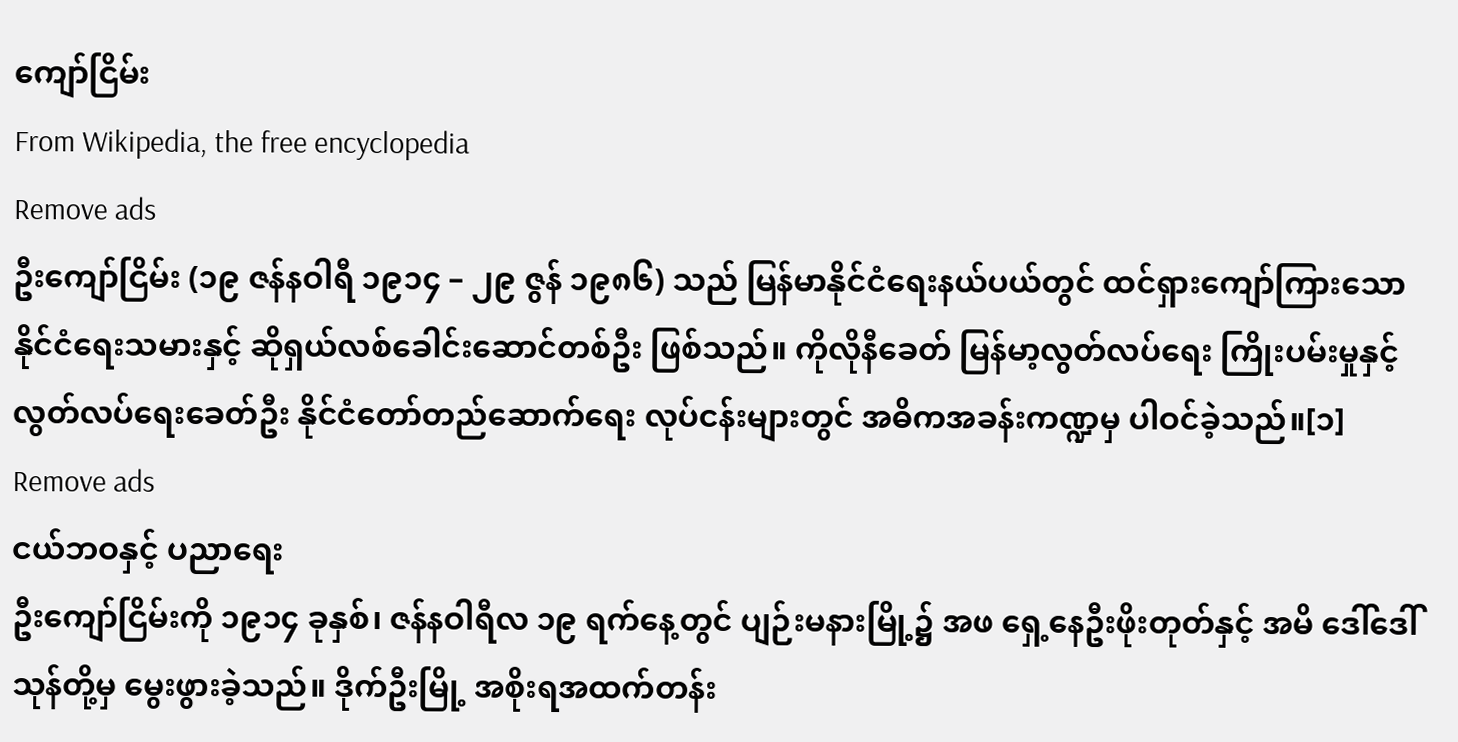ကျော်ငြိမ်း
From Wikipedia, the free encyclopedia
Remove ads
ဦးကျော်ငြိမ်း (၁၉ ဇန်နဝါရီ ၁၉၁၄ – ၂၉ ဇွန် ၁၉၈၆) သည် မြန်မာနိုင်ငံရေးနယ်ပယ်တွင် ထင်ရှားကျော်ကြားသော နိုင်ငံရေးသမားနှင့် ဆိုရှယ်လစ်ခေါင်းဆောင်တစ်ဦး ဖြစ်သည်။ ကိုလိုနီခေတ် မြန်မာ့လွတ်လပ်ရေး ကြိုးပမ်းမှုနှင့် လွတ်လပ်ရေးခေတ်ဦး နိုင်ငံတော်တည်ဆောက်ရေး လုပ်ငန်းများတွင် အဓိကအခန်းကဏ္ဍမှ ပါဝင်ခဲ့သည်။[၁]
Remove ads
ငယ်ဘဝနှင့် ပညာရေး
ဦးကျော်ငြိမ်းကို ၁၉၁၄ ခုနှစ်၊ ဇန်နဝါရီလ ၁၉ ရက်နေ့တွင် ပျဉ်းမနားမြို့၌ အဖ ရှေ့နေဦးဖိုးတုတ်နှင့် အမိ ဒေါ်ဒေါ်သုန်တို့မှ မွေးဖွားခဲ့သည်။ ဒိုက်ဦးမြို့ အစိုးရအထက်တန်း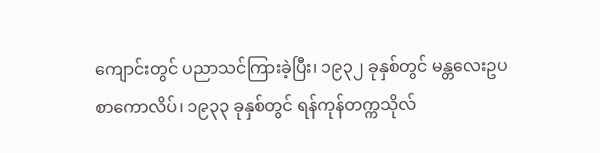ကျောင်းတွင် ပညာသင်ကြားခဲ့ပြီး၊ ၁၉၃၂ ခုနှစ်တွင် မန္တလေးဥပစာကောလိပ်၊ ၁၉၃၃ ခုနှစ်တွင် ရန်ကုန်တက္ကသိုလ်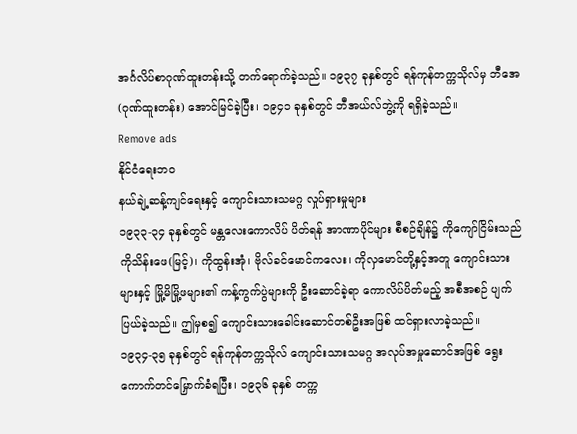အင်္ဂလိပ်စာဂုဏ်ထူးတန်းသို့ တက်ရောက်ခဲ့သည်။ ၁၉၃၇ ခုနှစ်တွင် ရန်ကုန်တက္ကသိုလ်မှ ဘီအေ (ဂုဏ်ထူးတန်း) အောင်မြင်ခဲ့ပြီး၊ ၁၉၄၁ ခုနှစ်တွင် ဘီအယ်လ်ဘွဲ့ကို ရရှိခဲ့သည်။
Remove ads
နိုင်ငံရေးဘဝ
နယ်ချဲ့ဆန့်ကျင်ရေးနှင့် ကျောင်းသားသမဂ္ဂ လှုပ်ရှားမှုများ
၁၉၃၃-၃၄ ခုနှစ်တွင် မန္တလေးကောလိပ် ပိတ်ရန် အာဏာပိုင်များ စီစဉ်ချိန်၌ ကိုကျော်ငြိမ်းသည် ကိုသိန်းဖေ(မြင့်)၊ ကိုထွန်းအုံ၊ ဗိုလ်ခင်မောင်ကလေး၊ ကိုလှမောင်တို့နှင့်အတူ ကျောင်းသားများနှင့် မြို့မိမြို့ဖများ၏ ကန့်ကွက်ပွဲများကို ဦးဆောင်ခဲ့ရာ ကောလိပ်ပိတ်မည့် အစီအစဉ် ပျက်ပြယ်ခဲ့သည်။ ဤမှစ၍ ကျောင်းသားခေါင်းဆောင်တစ်ဦးအဖြစ် ထင်ရှားလာခဲ့သည်။
၁၉၃၄-၃၅ ခုနှစ်တွင် ရန်ကုန်တက္ကသိုလ် ကျောင်းသားသမဂ္ဂ အလုပ်အမှုဆောင်အဖြစ် ရွေးကောက်တင်မြှောက်ခံရပြီး၊ ၁၉၃၆ ခုနှစ် တက္က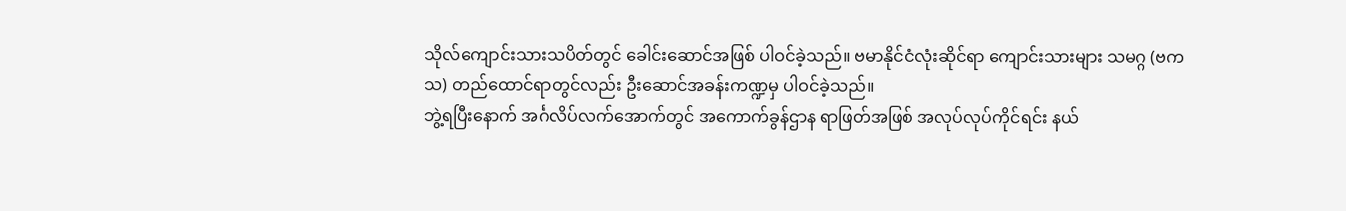သိုလ်ကျောင်းသားသပိတ်တွင် ခေါင်းဆောင်အဖြစ် ပါဝင်ခဲ့သည်။ ဗမာနိုင်ငံလုံးဆိုင်ရာ ကျောင်းသားများ သမဂ္ဂ (ဗကသ) တည်ထောင်ရာတွင်လည်း ဦးဆောင်အခန်းကဏ္ဍမှ ပါဝင်ခဲ့သည်။
ဘွဲ့ရပြီးနောက် အင်္ဂလိပ်လက်အောက်တွင် အကောက်ခွန်ဌာန ရာဖြတ်အဖြစ် အလုပ်လုပ်ကိုင်ရင်း နယ်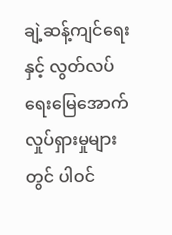ချဲ့ဆန့်ကျင်ရေးနှင့် လွတ်လပ်ရေးမြေအောက်လှုပ်ရှားမှုများတွင် ပါဝင်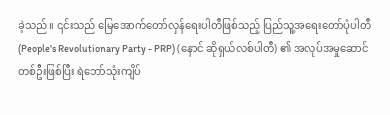ခဲ့သည်။ ၎င်းသည် မြေအောက်တော်လှန်ရေးပါတီဖြစ်သည့် ပြည်သူ့အရေးတော်ပုံပါတီ (People's Revolutionary Party - PRP) (နောင် ဆိုရှယ်လစ်ပါတီ) ၏ အလုပ်အမှုဆောင်တစ်ဦးဖြစ်ပြီး ရဲဘော်သုံးကျိပ်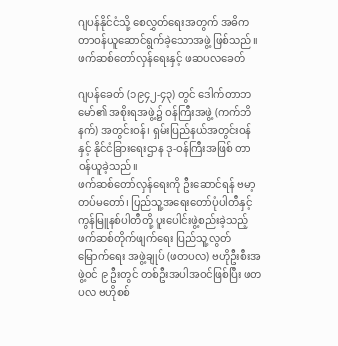ဂျပန်နိုင်ငံသို့ စေလွှတ်ရေးအတွက် အဓိက တာဝန်ယူဆောင်ရွက်ခဲ့သောအဖွဲ့ ဖြစ်သည်။
ဖက်ဆစ်တော်လှန်ရေးနှင့် ဖဆပလခေတ်

ဂျပန်ခေတ် (၁၉၄၂-၄၃) တွင် ဒေါက်တာဘမော်၏ အစိုးရအဖွဲ့၌ ဝန်ကြီးအဖွဲ့ (ကက်ဘိနက်) အတွင်းဝန်၊ ရှမ်းပြည်နယ်အတွင်းဝန်နှင့် နိုင်ငံခြားရေးဌာန ဒု-ဝန်ကြီးအဖြစ် တာဝန်ယူခဲ့သည်။
ဖက်ဆစ်တော်လှန်ရေးကို ဦးဆောင်ရန် ဗမာ့တပ်မတော်၊ ပြည်သူ့အရေးတော်ပုံပါတီနှင့် ကွန်မြူနစ်ပါတီတို့ ပူးပေါင်းဖွဲ့စည်းခဲ့သည့် ဖက်ဆစ်တိုက်ဖျက်ရေး ပြည်သူ့လွတ်မြောက်ရေး အဖွဲ့ချုပ် (ဖတပလ) ဗဟိုဦးစီးအဖွဲ့ဝင် ၉ ဦးတွင် တစ်ဦးအပါအဝင်ဖြစ်ပြီး ဖတပလ ဗဟိုစစ်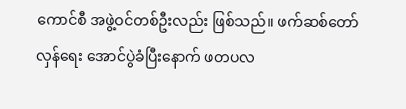ကောင်စီ အဖွဲ့ဝင်တစ်ဦးလည်း ဖြစ်သည်။ ဖက်ဆစ်တော်လှန်ရေး အောင်ပွဲခံပြီးနောက် ဖတပလ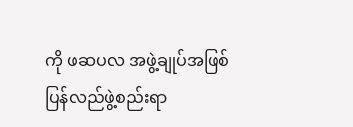ကို ဖဆပလ အဖွဲ့ချုပ်အဖြစ် ပြန်လည်ဖွဲ့စည်းရာ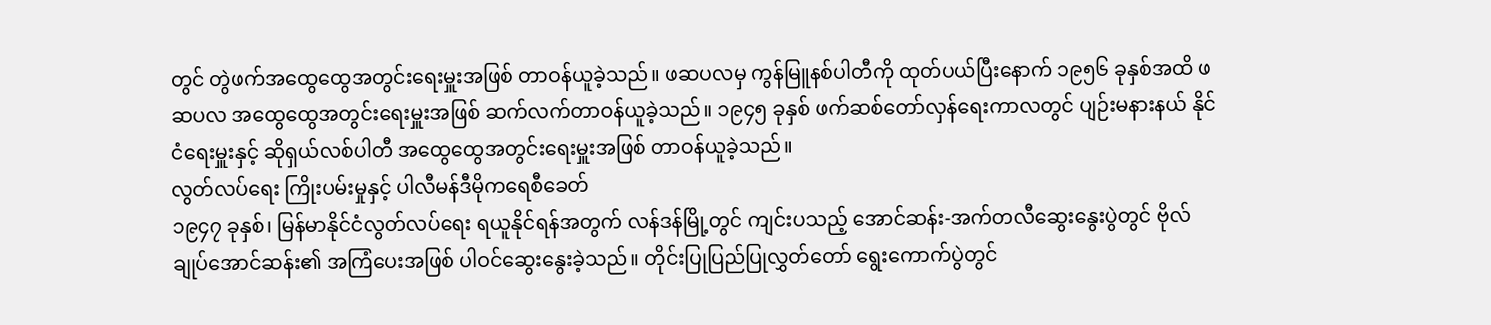တွင် တွဲဖက်အထွေထွေအတွင်းရေးမှူးအဖြစ် တာဝန်ယူခဲ့သည်။ ဖဆပလမှ ကွန်မြူနစ်ပါတီကို ထုတ်ပယ်ပြီးနောက် ၁၉၅၆ ခုနှစ်အထိ ဖဆပလ အထွေထွေအတွင်းရေးမှူးအဖြစ် ဆက်လက်တာဝန်ယူခဲ့သည်။ ၁၉၄၅ ခုနှစ် ဖက်ဆစ်တော်လှန်ရေးကာလတွင် ပျဉ်းမနားနယ် နိုင်ငံရေးမှူးနှင့် ဆိုရှယ်လစ်ပါတီ အထွေထွေအတွင်းရေးမှူးအဖြစ် တာဝန်ယူခဲ့သည်။
လွတ်လပ်ရေး ကြိုးပမ်းမှုနှင့် ပါလီမန်ဒီမိုကရေစီခေတ်
၁၉၄၇ ခုနှစ်၊ မြန်မာနိုင်ငံလွတ်လပ်ရေး ရယူနိုင်ရန်အတွက် လန်ဒန်မြို့တွင် ကျင်းပသည့် အောင်ဆန်း-အက်တလီဆွေးနွေးပွဲတွင် ဗိုလ်ချုပ်အောင်ဆန်း၏ အကြံပေးအဖြစ် ပါဝင်ဆွေးနွေးခဲ့သည်။ တိုင်းပြုပြည်ပြုလွှတ်တော် ရွေးကောက်ပွဲတွင်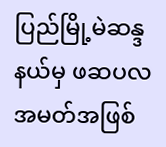ပြည်မြို့မဲဆန္ဒနယ်မှ ဖဆပလအမတ်အဖြစ်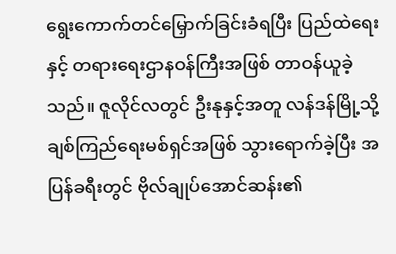ရွေးကောက်တင်မြှောက်ခြင်းခံရပြီး ပြည်ထဲရေးနှင့် တရားရေးဌာနဝန်ကြီးအဖြစ် တာဝန်ယူခဲ့သည်။ ဇူလိုင်လတွင် ဦးနုနှင့်အတူ လန်ဒန်မြို့သို့ ချစ်ကြည်ရေးမစ်ရှင်အဖြစ် သွားရောက်ခဲ့ပြီး အပြန်ခရီးတွင် ဗိုလ်ချုပ်အောင်ဆန်း၏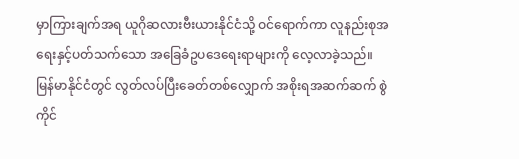မှာကြားချက်အရ ယူဂိုဆလားဗီးယားနိုင်ငံသို့ ဝင်ရောက်ကာ လူနည်းစုအရေးနှင့်ပတ်သက်သော အခြေခံဥပဒေရေးရာများကို လေ့လာခဲ့သည်။
မြန်မာနိုင်ငံတွင် လွတ်လပ်ပြီးခေတ်တစ်လျှောက် အစိုးရအဆက်ဆက် စွဲကိုင်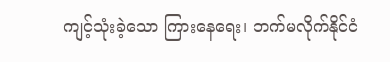ကျင့်သုံးခဲ့သော ကြားနေရေး၊ ဘက်မလိုက်နိုင်ငံ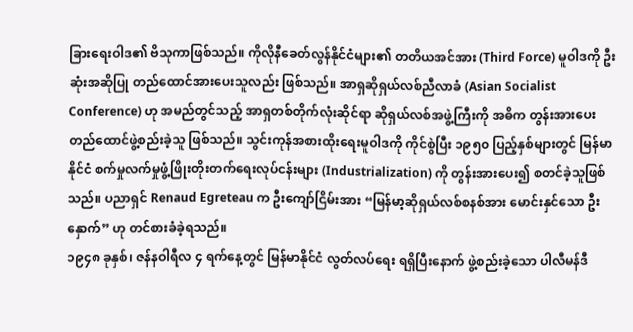ခြားရေးဝါဒ၏ ဗိသုကာဖြစ်သည်။ ကိုလိုနီခေတ်လွန်နိုင်ငံများ၏ တတိယအင်အား (Third Force) မူဝါဒကို ဦးဆုံးအဆိုပြု တည်ထောင်အားပေးသူလည်း ဖြစ်သည်။ အာရှဆိုရှယ်လစ်ညီလာခံ (Asian Socialist Conference) ဟု အမည်တွင်သည့် အာရှတစ်တိုက်လုံးဆိုင်ရာ ဆိုရှယ်လစ်အဖွဲ့ကြီးကို အဓိက တွန်းအားပေး တည်ထောင်ဖွဲ့စည်းခဲ့သူ ဖြစ်သည်။ သွင်းကုန်အစားထိုးရေးမူဝါဒကို ကိုင်စွဲပြီး ၁၉၅၀ ပြည့်နှစ်များတွင် မြန်မာနိုင်ငံ စက်မှုလက်မှုဖွံ့ဖြိုးတိုးတက်ရေးလုပ်ငန်းများ (Industrialization) ကို တွန်းအားပေး၍ စတင်ခဲ့သူဖြစ်သည်။ ပညာရှင် Renaud Egreteau က ဦးကျော်ငြိမ်းအား “မြန်မာ့ဆိုရှယ်လစ်စနစ်အား မောင်းနှင်သော ဦးနှောက်” ဟု တင်စားခံခဲ့ရသည်။
၁၉၄၈ ခုနှစ်၊ ဇန်နဝါရီလ ၄ ရက်နေ့တွင် မြန်မာနိုင်ငံ လွတ်လပ်ရေး ရရှိပြီးနောက် ဖွဲ့စည်းခဲ့သော ပါလီမန်ဒီ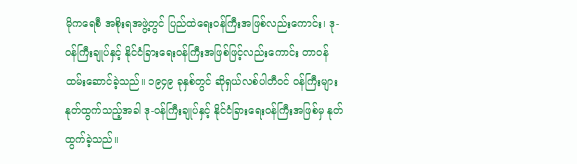မိုကရေစီ အစိုးရအဖွဲ့တွင် ပြည်ထဲရေးဝန်ကြီးအဖြစ်လည်းကောင်း၊ ဒု-ဝန်ကြီးချုပ်နှင့် နိုင်ငံခြားရေးဝန်ကြီးအဖြစ်ဖြင့်လည်းကောင်း တာဝန်ထမ်းဆောင်ခဲ့သည်။ ၁၉၄၉ ခုနှစ်တွင် ဆိုရှယ်လစ်ပါတီဝင် ဝန်ကြီးများ နုတ်ထွက်သည့်အခါ ဒု-ဝန်ကြီးချုပ်နှင့် နိုင်ငံခြားရေးဝန်ကြီးအဖြစ်မှ နုတ်ထွက်ခဲ့သည်။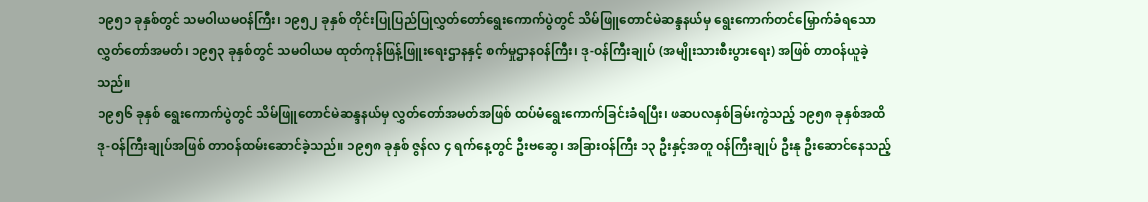၁၉၅၁ ခုနှစ်တွင် သမဝါယမဝန်ကြီး၊ ၁၉၅၂ ခုနှစ် တိုင်းပြုပြည်ပြုလွှတ်တော်ရွေးကောက်ပွဲတွင် သိမ်ဖြူတောင်မဲဆန္ဒနယ်မှ ရွေးကောက်တင်မြှောက်ခံရသော လွှတ်တော်အမတ်၊ ၁၉၅၃ ခုနှစ်တွင် သမဝါယမ ထုတ်ကုန်ဖြန့်ဖြူးရေးဌာနနှင့် စက်မှုဌာနဝန်ကြီး၊ ဒု-ဝန်ကြီးချုပ် (အမျိုးသားစီးပွားရေး) အဖြစ် တာဝန်ယူခဲ့သည်။
၁၉၅၆ ခုနှစ် ရွေးကောက်ပွဲတွင် သိမ်ဖြူတောင်မဲဆန္ဒနယ်မှ လွှတ်တော်အမတ်အဖြစ် ထပ်မံရွေးကောက်ခြင်းခံရပြီး၊ ဖဆပလနှစ်ခြမ်းကွဲသည့် ၁၉၅၈ ခုနှစ်အထိ ဒု-ဝန်ကြီးချုပ်အဖြစ် တာဝန်ထမ်းဆောင်ခဲ့သည်။ ၁၉၅၈ ခုနှစ် ဇွန်လ ၄ ရက်နေ့တွင် ဦးဗဆွေ၊ အခြားဝန်ကြီး ၁၃ ဦးနှင့်အတူ ဝန်ကြီးချုပ် ဦးနု ဦးဆောင်နေသည့်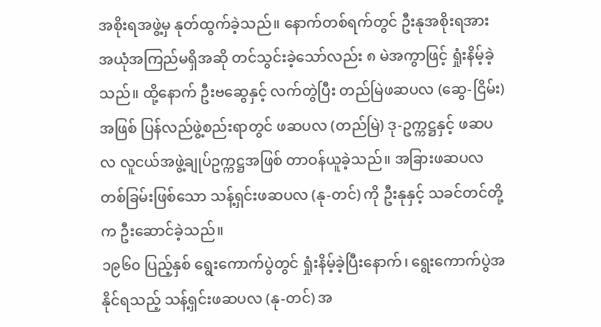အစိုးရအဖွဲ့မှ နုတ်ထွက်ခဲ့သည်။ နောက်တစ်ရက်တွင် ဦးနုအစိုးရအား အယုံအကြည်မရှိအဆို တင်သွင်းခဲ့သော်လည်း ၈ မဲအကွာဖြင့် ရှုံးနိမ့်ခဲ့သည်။ ထို့နောက် ဦးဗဆွေနှင့် လက်တွဲပြီး တည်မြဲဖဆပလ (ဆွေ-ငြိမ်း) အဖြစ် ပြန်လည်ဖွဲ့စည်းရာတွင် ဖဆပလ (တည်မြဲ) ဒု-ဥက္ကဋ္ဌနှင့် ဖဆပလ လူငယ်အဖွဲ့ချုပ်ဥက္ကဋ္ဌအဖြစ် တာဝန်ယူခဲ့သည်။ အခြားဖဆပလတစ်ခြမ်းဖြစ်သော သန့်ရှင်းဖဆပလ (နု-တင်) ကို ဦးနုနှင့် သခင်တင်တို့က ဦးဆောင်ခဲ့သည်။
၁၉၆၀ ပြည့်နှစ် ရွေးကောက်ပွဲတွင် ရှုံးနိမ့်ခဲ့ပြီးနောက်၊ ရွေးကောက်ပွဲအနိုင်ရသည့် သန့်ရှင်းဖဆပလ (နု-တင်) အ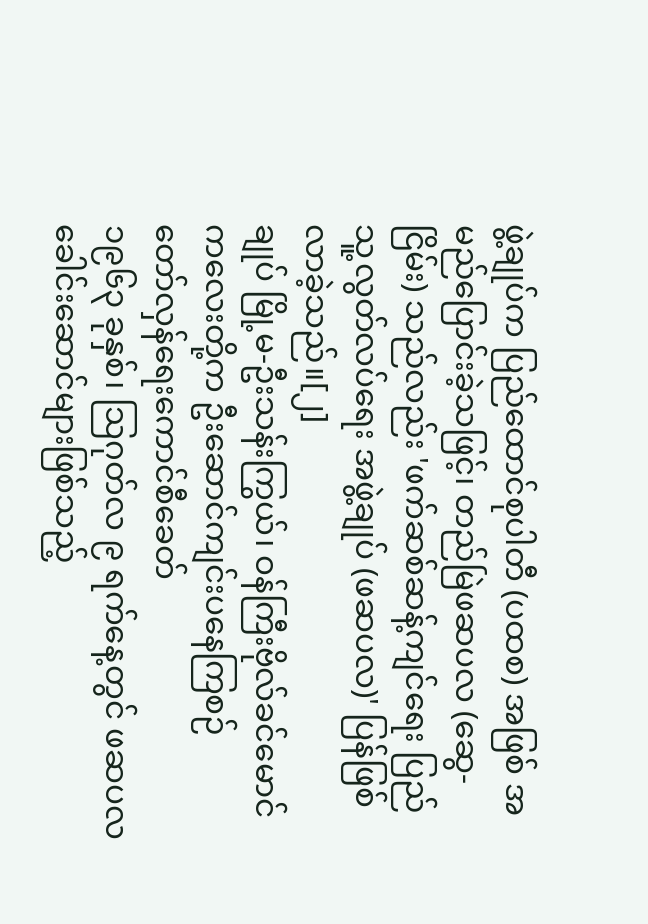ဖွဲ့ချုပ်က ပြည်ထောင်စုပါတီ (ပထစ) အဖြစ် အမည်ပြောင်းခဲ့သဖြင့်၊ တည်မြဲဖဆပလ (ဆွေ-ငြိမ်း) သည်လည်း 'ဖက်ဆစ်ဆန့်ကျင်ရေး ပြည်သူ့လွတ်လပ်ရေး အဖွဲ့ချုပ် (ဖဆပလ)' ပြန်ဖြစ်လာခဲ့သည်။[၂]
ချုပ် မြို့မ-ဦးသန်းကြွယ်၊ ဝန်ကြီးဗိုလ်ခင်မောင်ကလေးတို့က ဦးဆောင်ကျင်းပနေကြစဉ်
တော်လှန်ရေးကောင်စီခေတ်
၁၉၆၃ ခုနှစ်၊ ဩဂုတ်လ ၉ ရက်နေ့တွင် ဖဆပလခေါင်းဆောင်များဖြစ်သည့်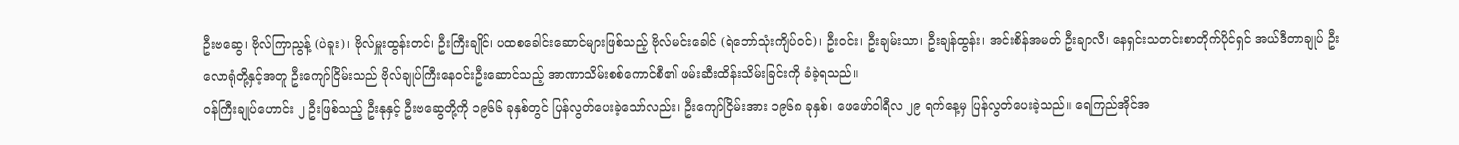ဦးဗဆွေ၊ ဗိုလ်ကြာညွန့် (ပဲခူး)၊ ဗိုလ်မှူးထွန်းတင်၊ ဦးကြီးချိုင်၊ ပထစခေါင်းဆောင်များဖြစ်သည့် ဗိုလ်မင်းခေါင် (ရဲဘော်သုံးကျိပ်ဝင်)၊ ဦးဝင်း၊ ဦးချမ်းသာ၊ ဦးချန်ထွန်း၊ အင်းစိန်အမတ် ဦးချာလီ၊ နေရှင်းသတင်းစာတိုက်ပိုင်ရှင် အယ်ဒီတာချုပ် ဦးလောရုံတို့နှင့်အတူ ဦးကျော်ငြိမ်းသည် ဗိုလ်ချုပ်ကြီးနေဝင်းဦးဆောင်သည့် အာဏာသိမ်းစစ်ကောင်စီ၏ ဖမ်းဆီးထိန်းသိမ်းခြင်းကို ခံခဲ့ရသည်။
ဝန်ကြီးချုပ်ဟောင်း ၂ ဦးဖြစ်သည့် ဦးနုနှင့် ဦးဗဆွေတို့ကို ၁၉၆၆ ခုနှစ်တွင် ပြန်လွတ်ပေးခဲ့သော်လည်း၊ ဦးကျော်ငြိမ်းအား ၁၉၆၈ ခုနှစ်၊ ဖေဖော်ဝါရီလ ၂၉ ရက်နေ့မှ ပြန်လွတ်ပေးခဲ့သည်။ ရေကြည်အိုင်အ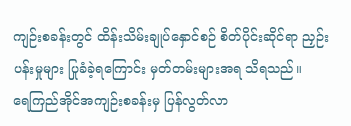ကျဉ်းစခန်းတွင် ထိန်းသိမ်းချုပ်နှောင်စဉ် စိတ်ပိုင်းဆိုင်ရာ ညှဉ်းပန်းမှုများ ပြုခံခဲ့ရကြောင်း မှတ်တမ်းများအရ သိရသည်။
ရေကြည်အိုင်အကျဉ်းစခန်းမှ ပြန်လွတ်လာ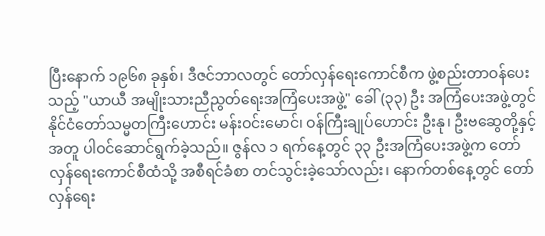ပြီးနောက် ၁၉၆၈ ခုနှစ်၊ ဒီဇင်ဘာလတွင် တော်လှန်ရေးကောင်စီက ဖွဲ့စည်းတာဝန်ပေးသည့် "ယာယီ အမျိုးသားညီညွတ်ရေးအကြံပေးအဖွဲ့" ခေါ် (၃၃) ဦး အကြံပေးအဖွဲ့တွင် နိုင်ငံတော်သမ္မတကြီးဟောင်း မန်းဝင်းမောင်၊ ဝန်ကြီးချုပ်ဟောင်း ဦးနု၊ ဦးဗဆွေတို့နှင့်အတူ ပါဝင်ဆောင်ရွက်ခဲ့သည်။ ဇွန်လ ၁ ရက်နေ့တွင် ၃၃ ဦးအကြံပေးအဖွဲ့က တော်လှန်ရေးကောင်စီထံသို့ အစီရင်ခံစာ တင်သွင်းခဲ့သော်လည်း၊ နောက်တစ်နေ့တွင် တော်လှန်ရေး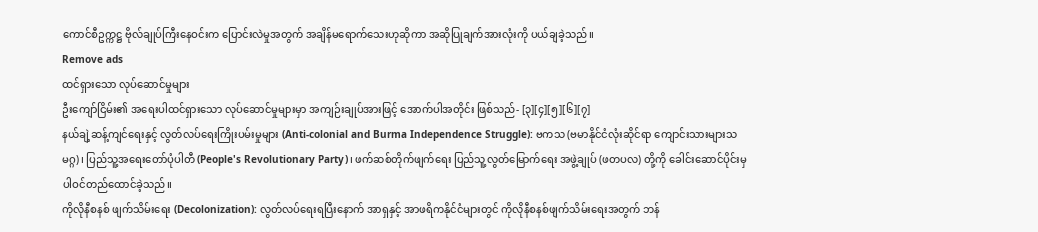ကောင်စီဥက္ကဋ္ဌ ဗိုလ်ချုပ်ကြီးနေဝင်းက ပြောင်းလဲမှုအတွက် အချိန်မရောက်သေးဟုဆိုကာ အဆိုပြုချက်အားလုံးကို ပယ်ချခဲ့သည်။
Remove ads
ထင်ရှားသော လုပ်ဆောင်မှုများ
ဦးကျော်ငြိမ်း၏ အရေးပါထင်ရှားသော လုပ်ဆောင်မှုများမှာ အကျဉ်းချုပ်အားဖြင့် အောက်ပါအတိုင်း ဖြစ်သည်- [၃][၄][၅][၆][၇]
နယ်ချဲ့ဆန့်ကျင်ရေးနှင့် လွတ်လပ်ရေးကြိုးပမ်းမှုများ (Anti-colonial and Burma Independence Struggle): ဗကသ (ဗမာနိုင်ငံလုံးဆိုင်ရာ ကျောင်းသားများသမဂ္ဂ)၊ ပြည်သူ့အရေးတော်ပုံပါတီ (People's Revolutionary Party)၊ ဖက်ဆစ်တိုက်ဖျက်ရေး ပြည်သူ့လွတ်မြောက်ရေး အဖွဲ့ချုပ် (ဖတပလ) တို့ကို ခေါင်းဆောင်ပိုင်းမှ ပါဝင်တည်ထောင်ခဲ့သည်။
ကိုလိုနီစနစ် ဖျက်သိမ်းရေး (Decolonization): လွတ်လပ်ရေးရပြီးနောက် အာရှနှင့် အာဖရိကနိုင်ငံများတွင် ကိုလိုနီစနစ်ဖျက်သိမ်းရေးအတွက် ဘန်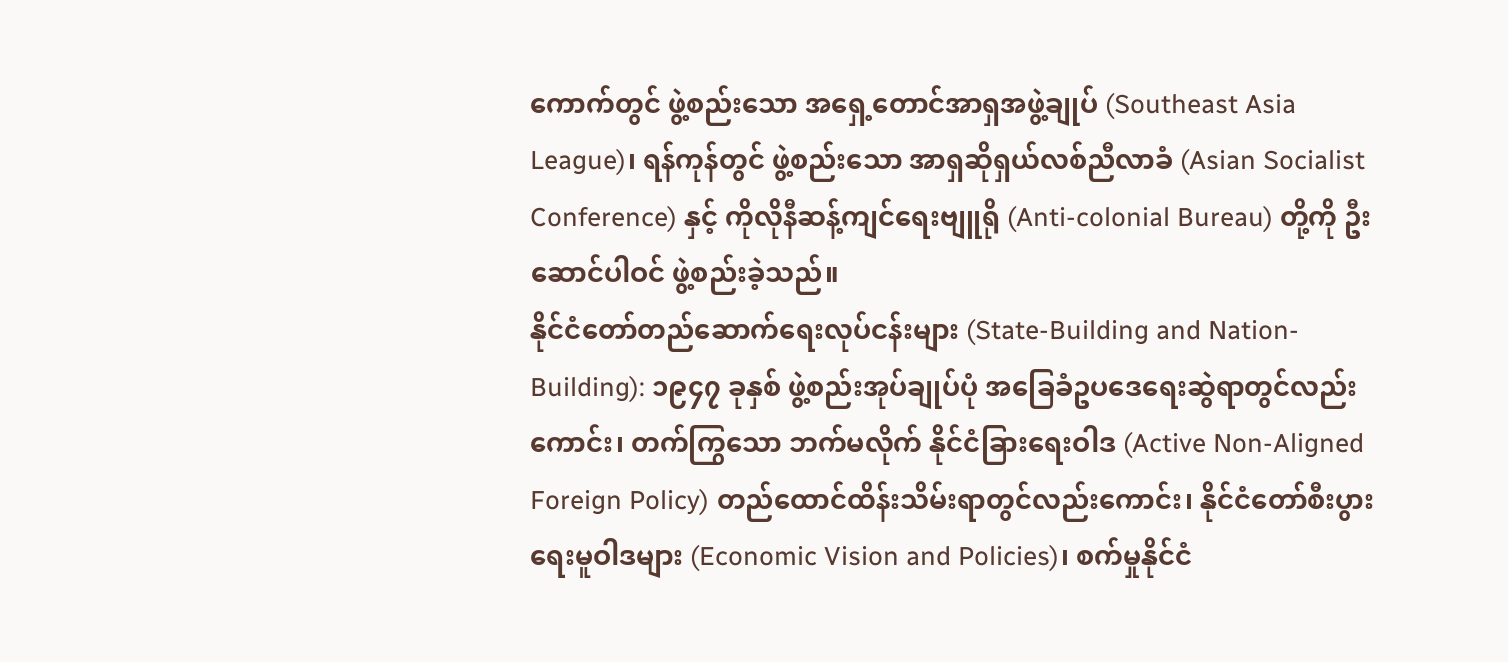ကောက်တွင် ဖွဲ့စည်းသော အရှေ့တောင်အာရှအဖွဲ့ချုပ် (Southeast Asia League)၊ ရန်ကုန်တွင် ဖွဲ့စည်းသော အာရှဆိုရှယ်လစ်ညီလာခံ (Asian Socialist Conference) နှင့် ကိုလိုနီဆန့်ကျင်ရေးဗျူရို (Anti-colonial Bureau) တို့ကို ဦးဆောင်ပါဝင် ဖွဲ့စည်းခဲ့သည်။
နိုင်ငံတော်တည်ဆောက်ရေးလုပ်ငန်းများ (State-Building and Nation-Building): ၁၉၄၇ ခုနှစ် ဖွဲ့စည်းအုပ်ချုပ်ပုံ အခြေခံဥပဒေရေးဆွဲရာတွင်လည်းကောင်း၊ တက်ကြွသော ဘက်မလိုက် နိုင်ငံခြားရေးဝါဒ (Active Non-Aligned Foreign Policy) တည်ထောင်ထိန်းသိမ်းရာတွင်လည်းကောင်း၊ နိုင်ငံတော်စီးပွားရေးမူဝါဒများ (Economic Vision and Policies)၊ စက်မှုနိုင်ငံ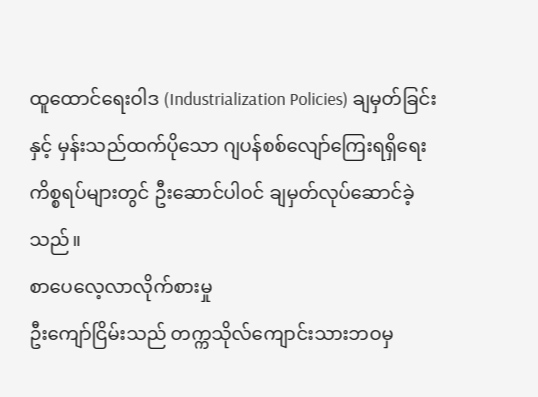ထူထောင်ရေးဝါဒ (Industrialization Policies) ချမှတ်ခြင်းနှင့် မှန်းသည်ထက်ပိုသော ဂျပန်စစ်လျော်ကြေးရရှိရေး ကိစ္စရပ်များတွင် ဦးဆောင်ပါဝင် ချမှတ်လုပ်ဆောင်ခဲ့သည်။
စာပေလေ့လာလိုက်စားမှု
ဦးကျော်ငြိမ်းသည် တက္ကသိုလ်ကျောင်းသားဘဝမှ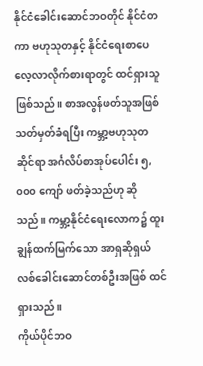နိုင်ငံခေါင်းဆောင်ဘဝတိုင် နိုင်ငံတကာ ဗဟုသုတနှင့် နိုင်ငံရေးစာပေ လေ့လာလိုက်စားရာတွင် ထင်ရှားသူဖြစ်သည်။ စာအလွန်ဖတ်သူအဖြစ် သတ်မှတ်ခံရပြီး ကမ္ဘာ့ဗဟုသုတဆိုင်ရာ အင်္ဂလိပ်စာအုပ်ပေါင်း ၅,၀၀၀ ကျော် ဖတ်ခဲ့သည်ဟု ဆိုသည်။ ကမ္ဘာ့နိုင်ငံရေးလောက၌ ထူးချွန်ထက်မြက်သော အာရှဆိုရှယ်လစ်ခေါင်းဆောင်တစ်ဦးအဖြစ် ထင်ရှားသည်။
ကိုယ်ပိုင်ဘဝ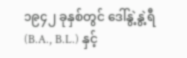၁၉၄၂ ခုနှစ်တွင် ဒေါ်နွဲ့နွဲ့ရီ (B.A., B.L.) နှင့်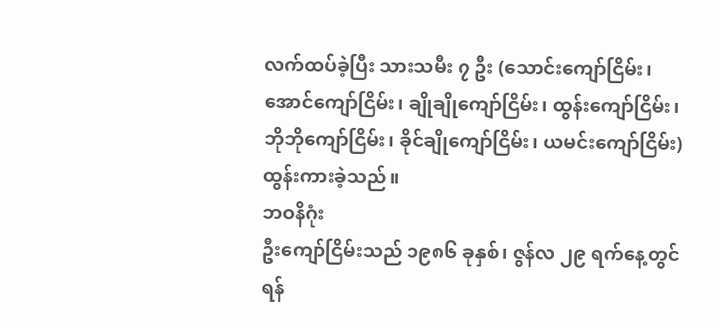လက်ထပ်ခဲ့ပြီး သားသမီး ၇ ဦး (သောင်းကျော်ငြိမ်း၊ အောင်ကျော်ငြိမ်း၊ ချိုချိုကျော်ငြိမ်း၊ ထွန်းကျော်ငြိမ်း၊ ဘိုဘိုကျော်ငြိမ်း၊ ခိုင်ချိုကျော်ငြိမ်း၊ ယမင်းကျော်ငြိမ်း) ထွန်းကားခဲ့သည်။
ဘဝနိဂုံး
ဦးကျော်ငြိမ်းသည် ၁၉၈၆ ခုနှစ်၊ ဇွန်လ ၂၉ ရက်နေ့တွင် ရန်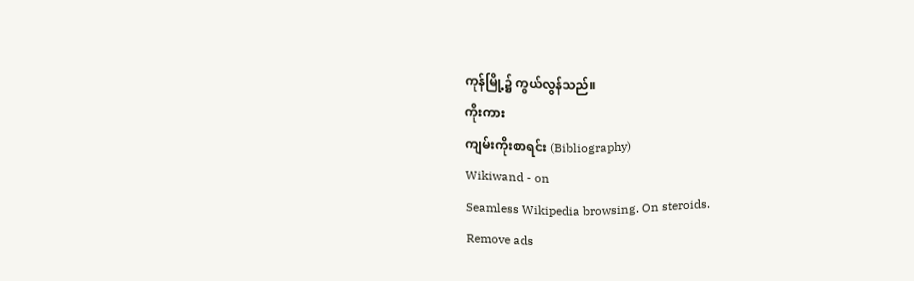ကုန်မြို့၌ ကွယ်လွန်သည်။
ကိုးကား
ကျမ်းကိုးစာရင်း (Bibliography)
Wikiwand - on
Seamless Wikipedia browsing. On steroids.
Remove ads